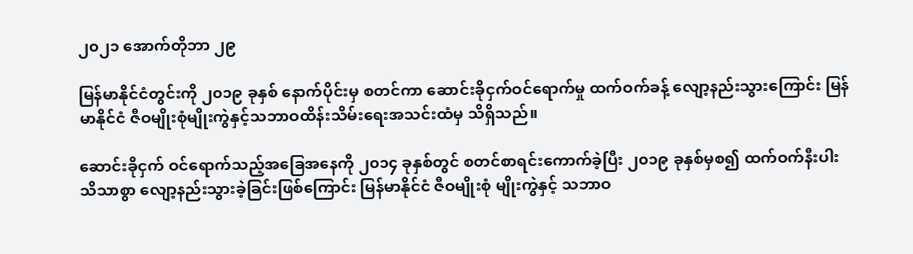၂၀၂၁ အောက်တိုဘာ ၂၉

မြန်မာနိုင်ငံတွင်းကို ၂၀၁၉ ခုနှစ် နောက်ပိုင်းမှ စတင်ကာ ဆောင်းခိုငှက်ဝင်ရောက်မှု ထက်ဝက်ခန့် လျော့နည်းသွားကြောင်း မြန်မာနိုင်ငံ ဇီဝမျိုးစုံမျိုးကွဲနှင့်သဘာဝထိန်းသိမ်းရေးအသင်းထံမှ သိရှိသည်။

ဆောင်းခိုငှက် ဝင်ရောက်သည့်အခြေအနေကို ၂၀၁၄ ခုနှစ်တွင် စတင်စာရင်းကောက်ခဲ့ပြီး ၂၀၁၉ ခုနှစ်မှစ၍ ထက်ဝက်နီးပါး သိသာစွာ လျော့နည်းသွားခဲ့ခြင်းဖြစ်ကြောင်း မြန်မာနိုင်ငံ ဇီဝမျိုးစုံ မျိုးကွဲနှင့် သဘာဝ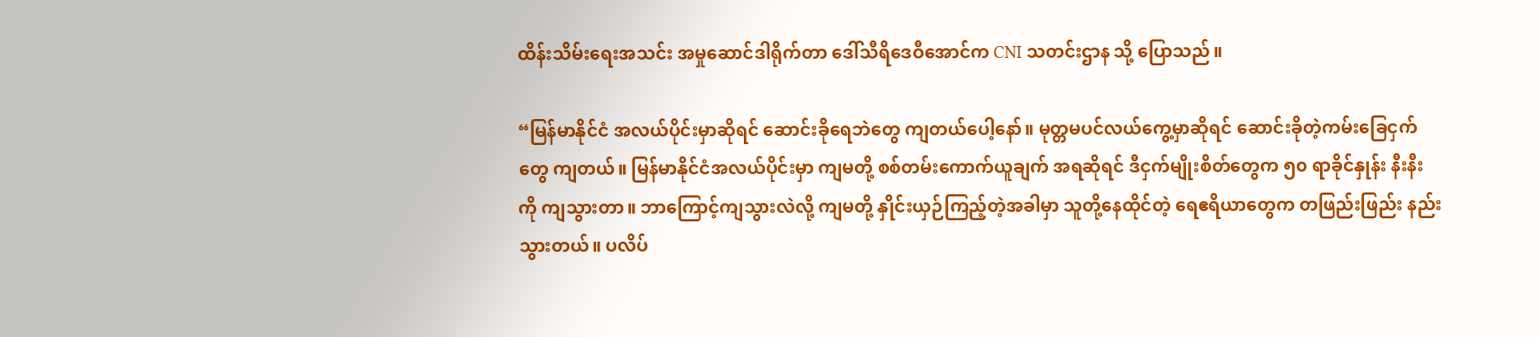ထိန်းသိမ်းရေးအသင်း အမှုဆောင်ဒါရိုက်တာ ဒေါ်သီရိဒေဝီအောင်က CNI သတင်းဌာန သို့ ပြောသည်။

“မြန်မာနိုင်ငံ အလယ်ပိုင်းမှာဆိုရင် ဆောင်းခိုရေဘဲတွေ ကျတယ်ပေါ့နော်။ မုတ္တမပင်လယ်ကွေ့မှာဆိုရင် ဆောင်းခိုတဲ့ကမ်းခြေငှက်တွေ ကျတယ်။ မြန်မာနိုင်ငံအလယ်ပိုင်းမှာ ကျမတို့ စစ်တမ်းကောက်ယူချက် အရဆိုရင် ဒီငှက်မျိုးစိတ်တွေက ၅၀ ရာခိုင်နှုန်း နီးနီးကို ကျသွားတာ။ ဘာကြောင့်ကျသွားလဲလို့ ကျမတို့ နှိုင်းယှဉ်ကြည့်တဲ့အခါမှာ သူတို့နေထိုင်တဲ့ ရေဧရိယာတွေက တဖြည်းဖြည်း နည်းသွားတယ်။ ပလိပ်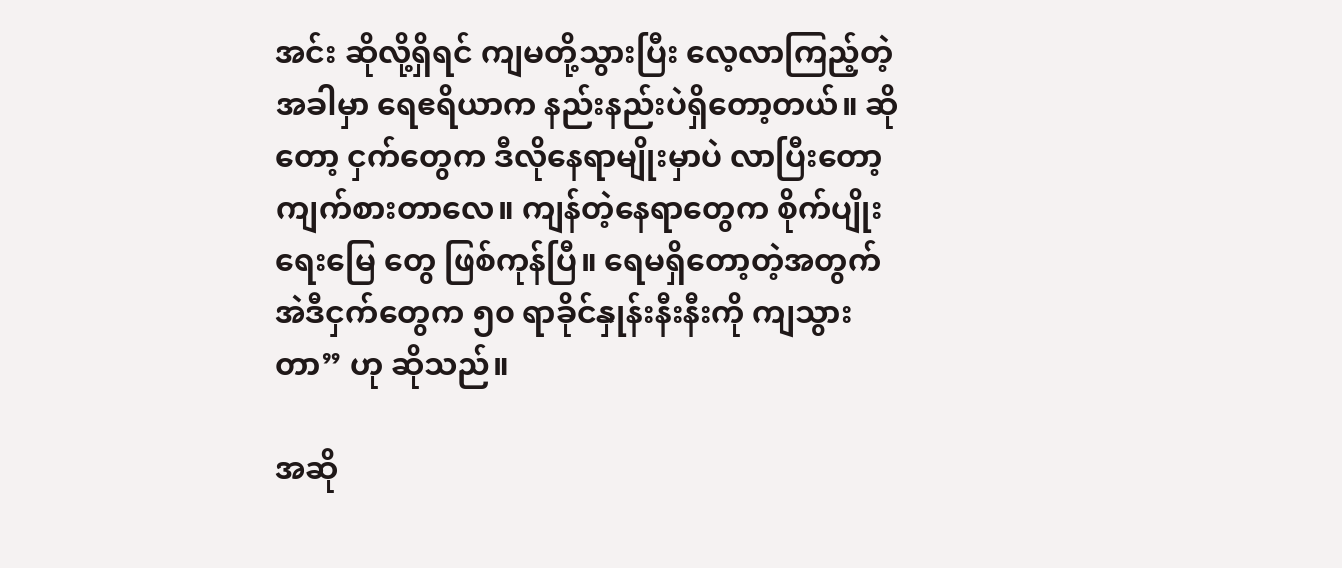အင်း ဆိုလို့ရှိရင် ကျမတို့သွားပြီး လေ့လာကြည့်တဲ့အခါမှာ ရေဧရိယာက နည်းနည်းပဲရှိတော့တယ်။ ဆိုတော့ ငှက်တွေက ဒီလိုနေရာမျိုးမှာပဲ လာပြီးတော့ ကျက်စားတာလေ။ ကျန်တဲ့နေရာတွေက စိုက်ပျိုးရေးမြေ တွေ ဖြစ်ကုန်ပြီ။ ရေမရှိတော့တဲ့အတွက် အဲဒီငှက်တွေက ၅၀ ရာခိုင်နှုန်းနီးနီးကို ကျသွားတာ” ဟု ဆိုသည်။

အဆို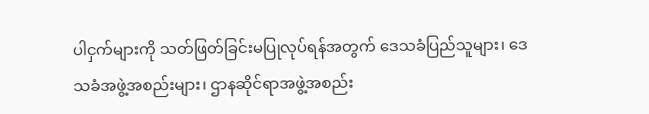ပါငှက်များကို သတ်ဖြတ်ခြင်းမပြုလုပ်ရန်အတွက် ဒေသခံပြည်သူများ၊ ဒေသခံအဖွဲ့အစည်းများ၊ ဌာနဆိုင်ရာအဖွဲ့အစည်း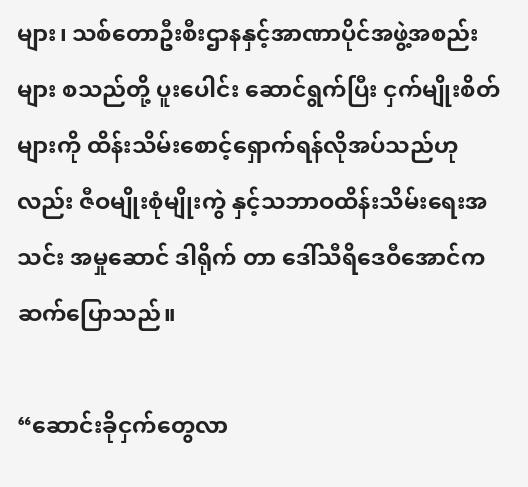များ၊ သစ်တောဦးစီးဌာနနှင့်အာဏာပိုင်အဖွဲ့အစည်းများ စသည်တို့ ပူးပေါင်း ဆောင်ရွက်ပြီး ငှက်မျိုးစိတ်များကို ထိန်းသိမ်းစောင့်ရှောက်ရန်လိုအပ်သည်ဟုလည်း ဇီဝမျိုးစုံမျိုးကွဲ နှင့်သဘာဝထိန်းသိမ်းရေးအသင်း အမှုဆောင် ဒါရိုက် တာ ဒေါ်သီရိဒေဝီအောင်က ဆက်ပြောသည်။

“ဆောင်းခိုငှက်တွေလာ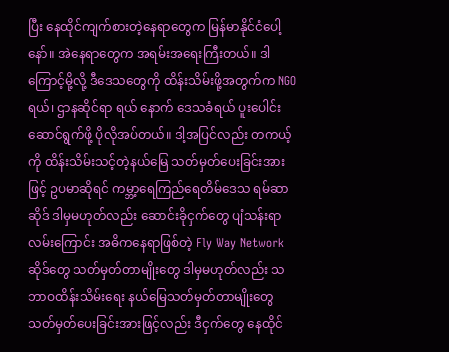ပြီး နေထိုင်ကျက်စားတဲ့နေရာတွေက မြန်မာနိုင်ငံပေါ့နော်။ အဲနေရာတွေက အရမ်းအရေးကြီးတယ်။ ဒါကြောင့်မို့လို့ ဒီဒေသတွေကို ထိန်းသိမ်းဖို့အတွက်က NGO ရယ်၊ ဌာနဆိုင်ရာ ရယ် နောက် ဒေသခံရယ် ပူးပေါင်းဆောင်ရွက်ဖို့ ပိုလိုအပ်တယ်။ ဒါ့အပြင်လည်း တကယ့်ကို ထိန်းသိမ်းသင့်တဲ့နယ်မြေ သတ်မှတ်ပေးခြင်းအားဖြင့် ဥပမာဆိုရင် ကမ္ဘာ့ရေကြည်ရေတိမ်ဒေသ ရမ်ဆာဆိုဒ် ဒါမှမဟုတ်လည်း ဆောင်းခိုငှက်တွေ ပျံသန်းရာလမ်းကြောင်း အဓိကနေရာဖြစ်တဲ့ Fly Way Network ဆိုဒ်တွေ သတ်မှတ်တာမျိုးတွေ ဒါမှမဟုတ်လည်း သဘာဝထိန်းသိမ်းရေး နယ်မြေသတ်မှတ်တာမျိုးတွေ သတ်မှတ်ပေးခြင်းအားဖြင့်လည်း ဒီငှက်တွေ နေထိုင်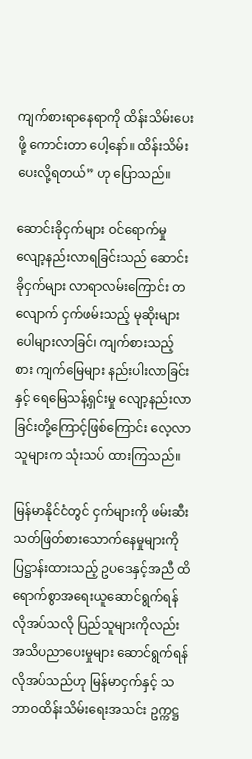ကျက်စားရာနေရာကို ထိန်းသိမ်းပေးဖို့ ကောင်းတာ ပေါ့နော်။ ထိန်းသိမ်းပေးလို့ရတယ်” ဟု ပြောသည်။

ဆောင်းခိုငှက်များ ဝင်ရောက်မှု လျော့နည်းလာရခြင်းသည် ဆောင်းခိုငှက်များ လာရာလမ်းကြောင်း တလျောက် ငှက်ဖမ်းသည့် မုဆိုးများ ပေါများလာခြင်၊ ကျက်စားသည့် စား ကျက်မြေများ နည်းပါးလာခြင်းနှင့် ရေမြေသန့်ရှင်းမှု လျော့နည်းလာခြင်းတို့ကြောင့်ဖြစ်ကြောင်း လေ့လာသူများက သုံးသပ် ထားကြသည်။

မြန်မာနိုင်ငံတွင် ငှက်များကို ဖမ်းဆီးသတ်ဖြတ်စားသောက်နေမှုများကို ပြဋ္ဌာန်းထားသည့် ဥပဒေနှင့်အညီ ထိရောက်စွာအရေးယူဆောင်ရွက်ရန်လိုအပ်သလို ပြည်သူများကိုလည်း အသိပညာပေးမှုများ ဆောင်ရွက်ရန် လိုအပ်သည်ဟု မြန်မာငှက်နှင့် သဘာဝထိန်းသိမ်းရေးအသင်း ဥက္ကဋ္ဌ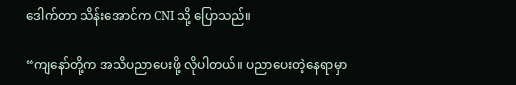ဒေါက်တာ သိန်းအောင်က CNI သို့ ပြောသည်။

“ကျနော်တို့က အသိပညာပေးဖို့ လိုပါတယ်။ ပညာပေးတဲ့နေရာမှာ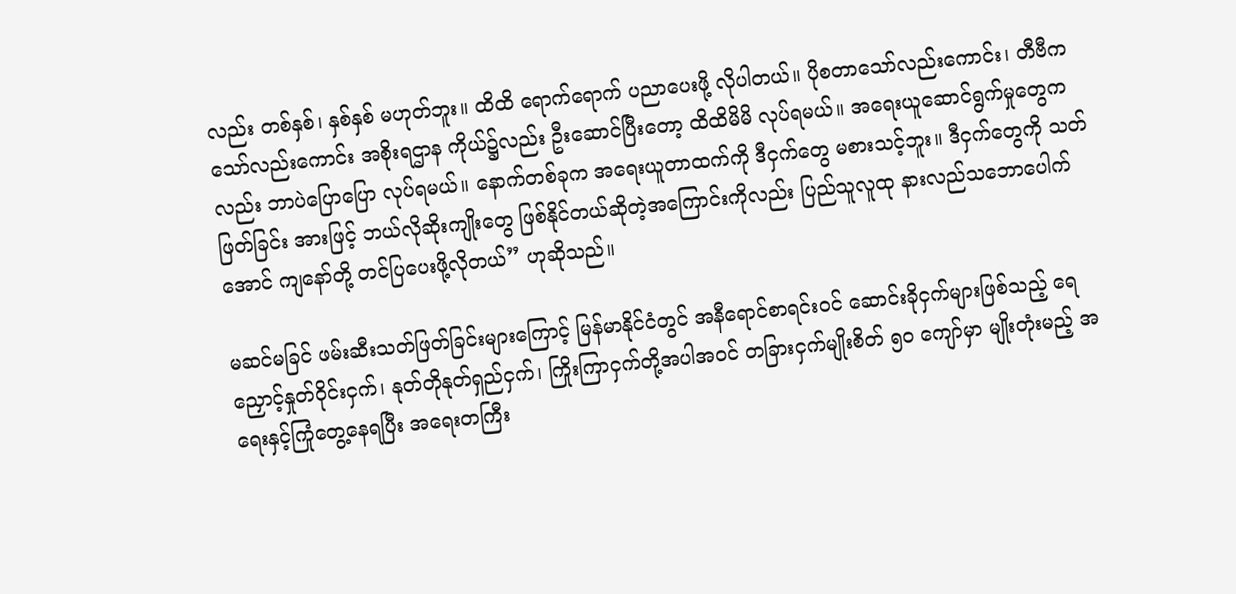လည်း တစ်နှစ်၊ နှစ်နှစ် မဟုတ်ဘူး။ ထိထိ ရောက်ရောက် ပညာပေးဖို့ လိုပါတယ်။ ပိုစတာသော်လည်းကောင်း၊ တီဗီကသော်လည်းကောင်း အစိုးရဌာန ကိုယ်၌လည်း ဦးဆောင်ပြီးတော့ ထိထိမိမိ လုပ်ရမယ်။ အရေးယူဆောင်ရွက်မှုတွေကလည်း ဘာပဲပြောပြော လုပ်ရမယ်။ နောက်တစ်ခုက အရေးယူတာထက်ကို ဒီငှက်တွေ မစားသင့်ဘူး။ ဒီငှက်တွေကို သတ်ဖြတ်ခြင်း အားဖြင့် ဘယ်လိုဆိုးကျိုးတွေ ဖြစ်နိုင်တယ်ဆိုတဲ့အကြောင်းကိုလည်း ပြည်သူလူထု နားလည်သဘောပေါက် အောင် ကျနော်တို့ တင်ပြပေးဖို့လိုတယ်” ဟုဆိုသည်။

မဆင်မခြင် ဖမ်းဆီးသတ်ဖြတ်ခြင်းများကြောင့် မြန်မာနိုင်ငံတွင် အနီရောင်စာရင်းဝင် ဆောင်းခိုငှက်များဖြစ်သည့် ရေညှောင့်နှုတ်ဝိုင်းငှက်၊ နုတ်တိုနုတ်ရှည်ငှက်၊ ကြိုးကြာငှက်တို့အပါအဝင် တခြားငှက်မျိုးစိတ် ၅၀ ကျော်မှာ မျိုးတုံးမည့် အရေးနှင့်ကြုံတွေ့နေရပြီး အရေးတကြီး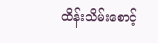ထိန်းသိမ်းစောင့်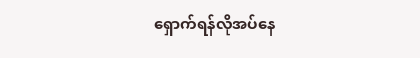ရှောက်ရန်လိုအပ်နေ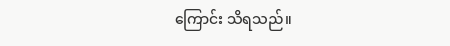ကြောင်း သိရသည်။